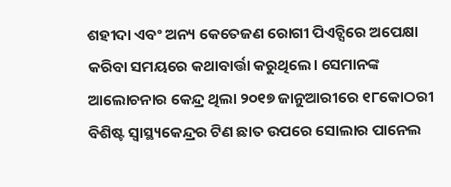ଶହୀଦା ଏବଂ ଅନ୍ୟ କେତେଜଣ ରୋଗୀ ପିଏଚ୍ସିରେ ଅପେକ୍ଷା କରିବା ସମୟରେ କଥାବାର୍ତ୍ତା କରୁଥିଲେ। ସେମାନଙ୍କ ଆଲୋଚନାର କେନ୍ଦ୍ର ଥିଲା ୨୦୧୭ ଜାନୁଆରୀରେ ୧୮କୋଠରୀ ବିଶିଷ୍ଟ ସ୍ୱାସ୍ଥ୍ୟକେନ୍ଦ୍ରର ଟିଣ ଛାତ ଉପରେ ସୋଲାର ପାନେଲ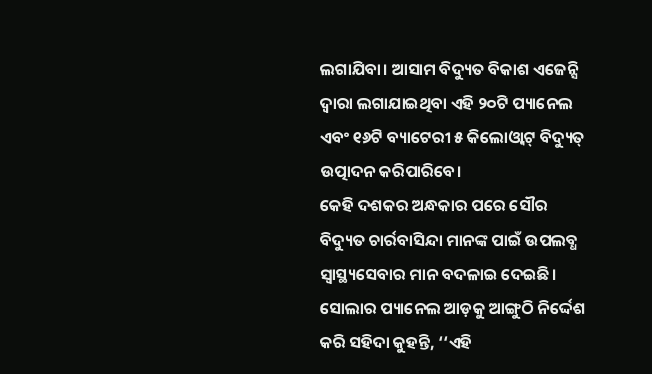ଲଗାଯିବା। ଆସାମ ବିଦ୍ୟୁତ ବିକାଶ ଏଜେନ୍ସି ଦ୍ୱାରା ଲଗାଯାଇଥିବା ଏହି ୨୦ଟି ପ୍ୟାନେଲ ଏବଂ ୧୬ଟି ବ୍ୟାଟେରୀ ୫ କିଲୋଓ୍ୱାଟ୍ ବିଦ୍ୟୁତ୍ ଉତ୍ପାଦନ କରିପାରିବେ।
କେହି ଦଶକର ଅନ୍ଧକାର ପରେ ସୌର ବିଦ୍ୟୁତ ଚାର୍ରବାସିନ୍ଦା ମାନଙ୍କ ପାଇଁ ଉପଲବ୍ଧ ସ୍ୱାସ୍ଥ୍ୟସେବାର ମାନ ବଦଳାଇ ଦେଇଛି। ସୋଲାର ପ୍ୟାନେଲ ଆଡ଼କୁ ଆଙ୍ଗୁଠି ନିର୍ଦ୍ଦେଶ କରି ସହିଦା କୁହନ୍ତି, ‘‘ଏହି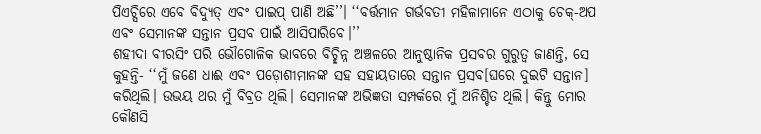ପିଏଚ୍ସିରେ ଏବେ ବିଦ୍ୟୁତ୍ ଏବଂ ପାଇପ୍ ପାଣି ଅଛି’’। ‘‘ବର୍ତ୍ତମାନ ଗର୍ଭବତୀ ମହିଳାମାନେ ଏଠାକୁ ଚେକ୍-ଅପ ଏବଂ ସେମାନଙ୍କ ସନ୍ତାନ ପ୍ରସବ ପାଇଁ ଆସିପାରିବେ।’’
ଶହୀଦା ବୀରସିଂ ପରି ଭୌଗୋଳିକ ଭାବରେ ବିଚ୍ଛିନ୍ନ ଅଞ୍ଚଳରେ ଆନୁଷ୍ଠାନିକ ପ୍ରସବର ଗୁରୁତ୍ୱ ଜାଣନ୍ତି, ସେ କୁହନ୍ତି- ‘‘ମୁଁ ଜଣେ ଧାଈ ଏବଂ ପଡ଼ୋଶୀମାନଙ୍କ ସହ ସହାୟତାରେ ସନ୍ତାନ ପ୍ରସବ[ଘରେ ଦୁଇଟି ସନ୍ତାନ] କରିଥିଲି। ଉଭୟ ଥର ମୁଁ ବିବ୍ରତ ଥିଲି। ସେମାନଙ୍କ ଅଭିଜ୍ଞତା ସମ୍ପର୍କରେ ମୁଁ ଅନିଶ୍ଚିତ ଥିଲି। କିନ୍ତୁ ମୋର କୌଣସି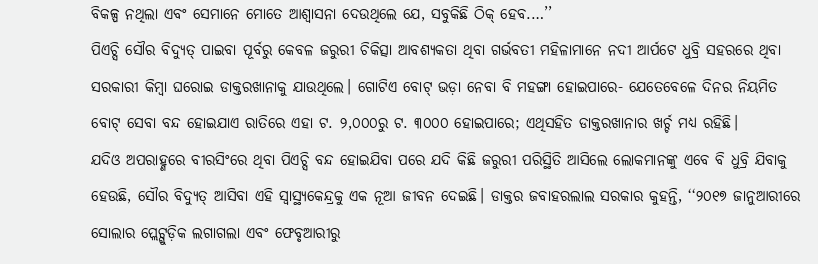ବିକଳ୍ପ ନଥିଲା ଏବଂ ସେମାନେ ମୋତେ ଆଶ୍ୱାସନା ଦେଉଥିଲେ ଯେ, ସବୁକିଛି ଠିକ୍ ହେବ.…’’
ପିଏଚ୍ସି ସୌର ବିଦ୍ୟୁତ୍ ପାଇବା ପୂର୍ବରୁ କେବଳ ଜରୁରୀ ଚିକିତ୍ସା ଆବଶ୍ୟକତା ଥିବା ଗର୍ଭବତୀ ମହିଳାମାନେ ନଦୀ ଆର୍ପଟେ ଧୁବ୍ରି ସହରରେ ଥିବା ସରକାରୀ କିମ୍ବା ଘରୋଇ ଡାକ୍ତରଖାନାକୁ ଯାଉଥିଲେ। ଗୋଟିଏ ବୋଟ୍ ଭଡ଼ା ନେବା ବି ମହଙ୍ଗା ହୋଇପାରେ- ଯେତେବେଳେ ଦିନର ନିୟମିତ ବୋଟ୍ ସେବା ବନ୍ଦ ହୋଇଯାଏ ରାତିରେ ଏହା ଟ. ୨,୦୦୦ରୁ ଟ. ୩୦୦୦ ହୋଇପାରେ; ଏଥିସହିତ ଡାକ୍ତରଖାନାର ଖର୍ଚ୍ଚ ମଧ୍ୟ ରହିଛି।
ଯଦିଓ ଅପରାହ୍ଣରେ ବୀରସିଂରେ ଥିବା ପିଏଚ୍ସି ବନ୍ଦ ହୋଇଯିବା ପରେ ଯଦି କିଛି ଜରୁରୀ ପରିସ୍ଥିତି ଆସିଲେ ଲୋକମାନଙ୍କୁ ଏବେ ବି ଧୁବ୍ରି ଯିବାକୁ ହେଉଛି, ସୌର ବିଦ୍ୟୁତ୍ ଆସିବା ଏହି ସ୍ୱାସ୍ଥ୍ୟକେନ୍ଦ୍ରକୁ ଏକ ନୂଆ ଜୀବନ ଦେଇଛି। ଡାକ୍ତର ଜବାହରଲାଲ ସରକାର କୁହନ୍ତି, ‘‘୨୦୧୭ ଜାନୁଆରୀରେ ସୋଲାର ପ୍ଲେଟ୍ଗୁଡ଼ିକ ଲଗାଗଲା ଏବଂ ଫେବୃଆରୀରୁ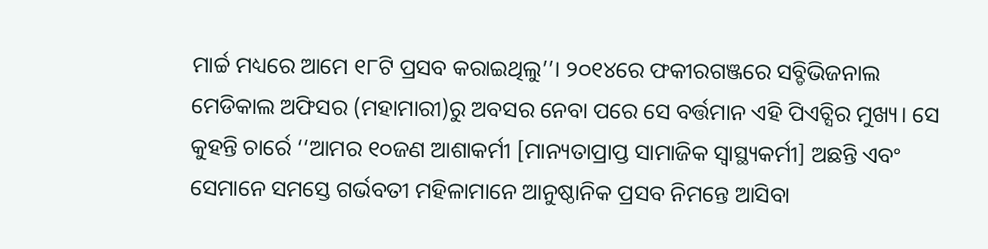ମାର୍ଚ୍ଚ ମଧ୍ୟରେ ଆମେ ୧୮ଟି ପ୍ରସବ କରାଇଥିଲୁ’’। ୨୦୧୪ରେ ଫକୀରଗଞ୍ଜରେ ସବ୍ଡିଭିଜନାଲ ମେଡିକାଲ ଅଫିସର (ମହାମାରୀ)ରୁ ଅବସର ନେବା ପରେ ସେ ବର୍ତ୍ତମାନ ଏହି ପିଏଚ୍ସିର ମୁଖ୍ୟ। ସେ କୁହନ୍ତି ଚାର୍ରେ ‘‘ଆମର ୧୦ଜଣ ଆଶାକର୍ମୀ [ମାନ୍ୟତାପ୍ରାପ୍ତ ସାମାଜିକ ସ୍ୱାସ୍ଥ୍ୟକର୍ମୀ] ଅଛନ୍ତି ଏବଂ ସେମାନେ ସମସ୍ତେ ଗର୍ଭବତୀ ମହିଳାମାନେ ଆନୁଷ୍ଠାନିକ ପ୍ରସବ ନିମନ୍ତେ ଆସିବା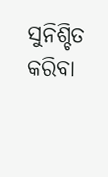ସୁନିଶ୍ଚିତ କରିବା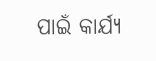ପାଇଁ କାର୍ଯ୍ୟ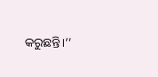କରୁଛନ୍ତି।’’